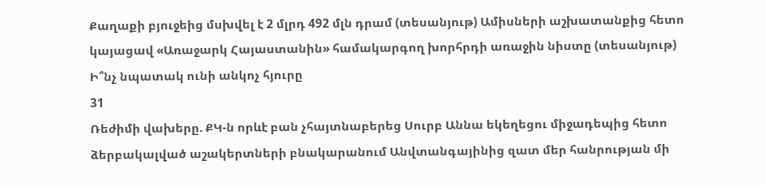Քաղաքի բյուջեից մսխվել է 2 մլրդ 492 մլն դրամ (տեսանյութ) Ամիսների աշխատանքից հետո կայացավ «Առաջարկ Հայաստանին» համակարգող խորհրդի առաջին նիստը (տեսանյութ) Ի՞նչ նպատակ ունի անկոչ հյուրը
31
Ռեժիմի վախերը. ՔԿ-ն որևէ բան չհայտնաբերեց Սուրբ Աննա եկեղեցու միջադեպից հետո ձերբակալված աշակերտների բնակարանում Անվտանգայինից զատ մեր հանրության մի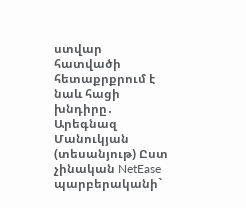ստվար հատվածի հետաքրքրում է նաև հացի խնդիրը․ Արեգնազ Մանուկյան (տեսանյութ) Ըստ չինական NetEase պարբերականի`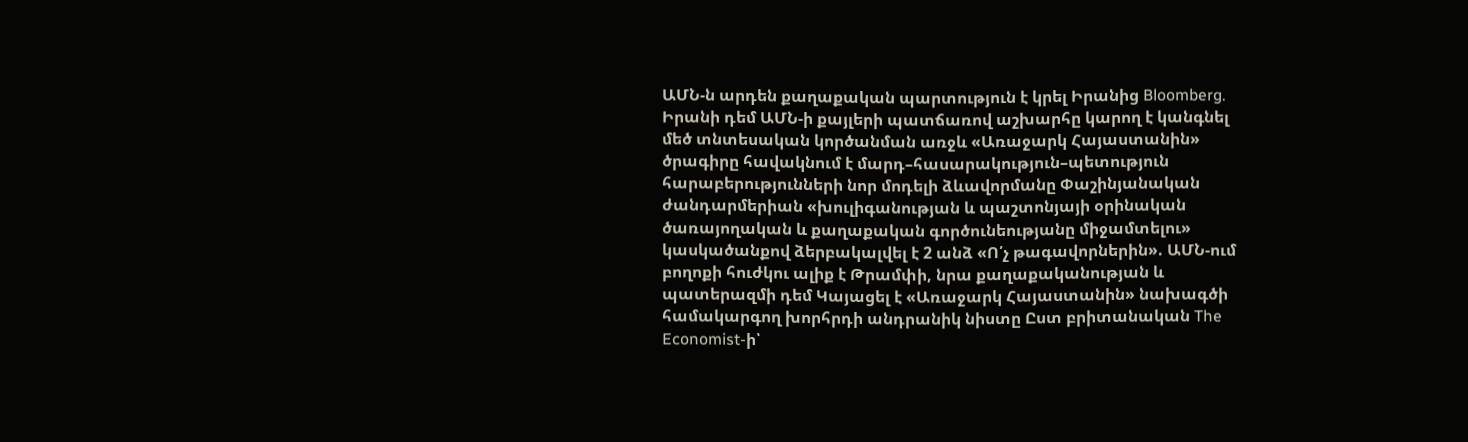ԱՄՆ-ն արդեն քաղաքական պարտություն է կրել Իրանից Bloomberg. Իրանի դեմ ԱՄՆ-ի քայլերի պատճառով աշխարհը կարող է կանգնել մեծ տնտեսական կործանման առջև «Առաջարկ Հայաստանին» ծրագիրը հավակնում է մարդ–հասարակություն–պետություն հարաբերությունների նոր մոդելի ձևավորմանը Փաշինյանական ժանդարմերիան «խուլիգանության և պաշտոնյայի օրինական ծառայողական և քաղաքական գործունեությանը միջամտելու» կասկածանքով ձերբակալվել է 2 անձ «Ո՛չ թագավորներին». ԱՄՆ-ում բողոքի հուժկու ալիք է Թրամփի, նրա քաղաքականության և պատերազմի դեմ Կայացել է «Առաջարկ Հայաստանին» նախագծի համակարգող խորհրդի անդրանիկ նիստը Ըստ բրիտանական The Economist-ի՝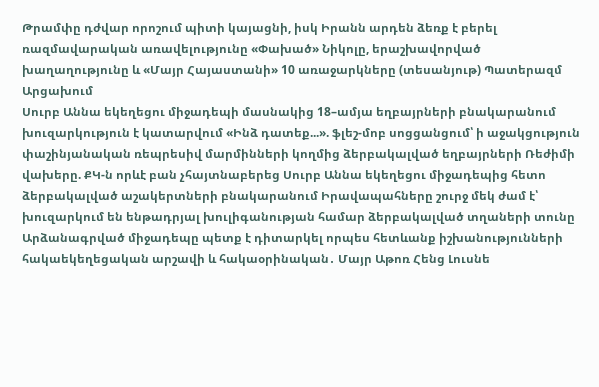Թրամփը դժվար որոշում պիտի կայացնի, իսկ Իրանն արդեն ձեռք է բերել ռազմավարական առավելությունը «Փախած» Նիկոլը, երաշխավորված խաղաղությունը և «Մայր Հայաստանի» 10 առաջարկները (տեսանյութ) Պատերազմ Արցախում
Սուրբ Աննա եկեղեցու միջադեպի մասնակից 18–ամյա եղբայրների բնակարանում խուզարկություն է կատարվում «Ինձ դատեք...». ֆլեշ-մոբ սոցցանցում՝ ի աջակցություն փաշինյանական ռեպրեսիվ մարմինների կողմից ձերբակալված եղբայրների Ռեժիմի վախերը. ՔԿ-ն որևէ բան չհայտնաբերեց Սուրբ Աննա եկեղեցու միջադեպից հետո ձերբակալված աշակերտների բնակարանում Իրավապահները շուրջ մեկ ժամ է՝ խուզարկում են ենթադրյալ խուլիգանության համար ձերբակալված տղաների տունը Արձանագրված միջադեպը պետք է դիտարկել որպես հետևանք իշխանությունների հակաեկեղեցական արշավի և հակաօրինական․ Մայր Աթոռ Հենց Լուսնե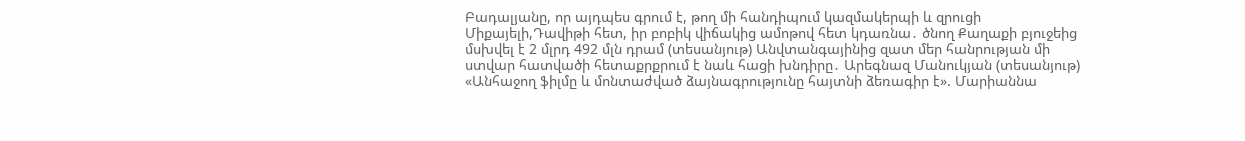Բադալյանը, որ այդպես գրում է, թող մի հանդիպում կազմակերպի և զրուցի Միքայելի,Դավիթի հետ, իր բոբիկ վիճակից ամոթով հետ կդառնա․ ծնող Քաղաքի բյուջեից մսխվել է 2 մլրդ 492 մլն դրամ (տեսանյութ) Անվտանգայինից զատ մեր հանրության մի ստվար հատվածի հետաքրքրում է նաև հացի խնդիրը․ Արեգնազ Մանուկյան (տեսանյութ) «Անհաջող ֆիլմը և մոնտաժված ձայնագրությունը հայտնի ձեռագիր է». Մարիաննա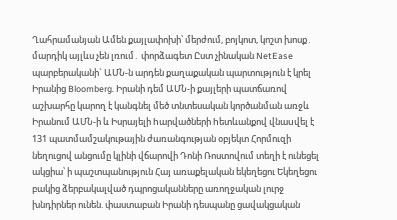Ղահրամանյան Ամեն քայլափոխի՝ մերժում, բոյկոտ, կոշտ խոսք․ մարդիկ այլևս չեն լռում․ փորձագետ Ըստ չինական NetEase պարբերականի` ԱՄՆ-ն արդեն քաղաքական պարտություն է կրել Իրանից Bloomberg. Իրանի դեմ ԱՄՆ-ի քայլերի պատճառով աշխարհը կարող է կանգնել մեծ տնտեսական կործանման առջև Իրանում ԱՄՆ-ի և Իսրայելի hարվածների hետևանքով վնաuվել է 131 պատմամշակութային ժառանգության օբյեկտ Հորմուզի նեղուցով անցումը կլինի վճարովի Դոնի Ռոստովում տեղի է ունեցել ակցիա՝ ի պաշտպանություն Հայ առաքելական եկեղեցու Եկեղեցու բակից ձերբակալված դպրոցականները առողջական լուրջ խնդիրներ ունեն. փաստաբան Իրանի դեսպանը ցավակցական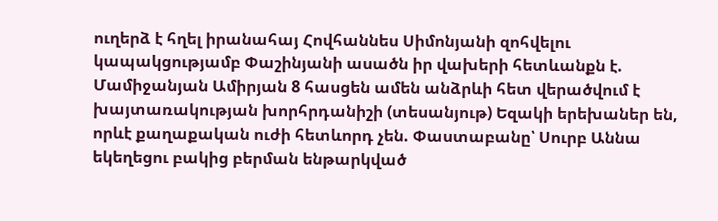ուղերձ է հղել իրանահայ Հովհաննես Սիմոնյանի զոհվելու կապակցությամբ Փաշինյանի ասածն իր վախերի հետևանքն է. Մամիջանյան Ամիրյան 8 հասցեն ամեն անձրևի հետ վերածվում է խայտառակության խորհրդանիշի (տեսանյութ) Եզակի երեխաներ են, որևէ քաղաքական ուժի հետևորդ չեն. Փաստաբանը՝ Սուրբ Աննա եկեղեցու բակից բերման ենթարկված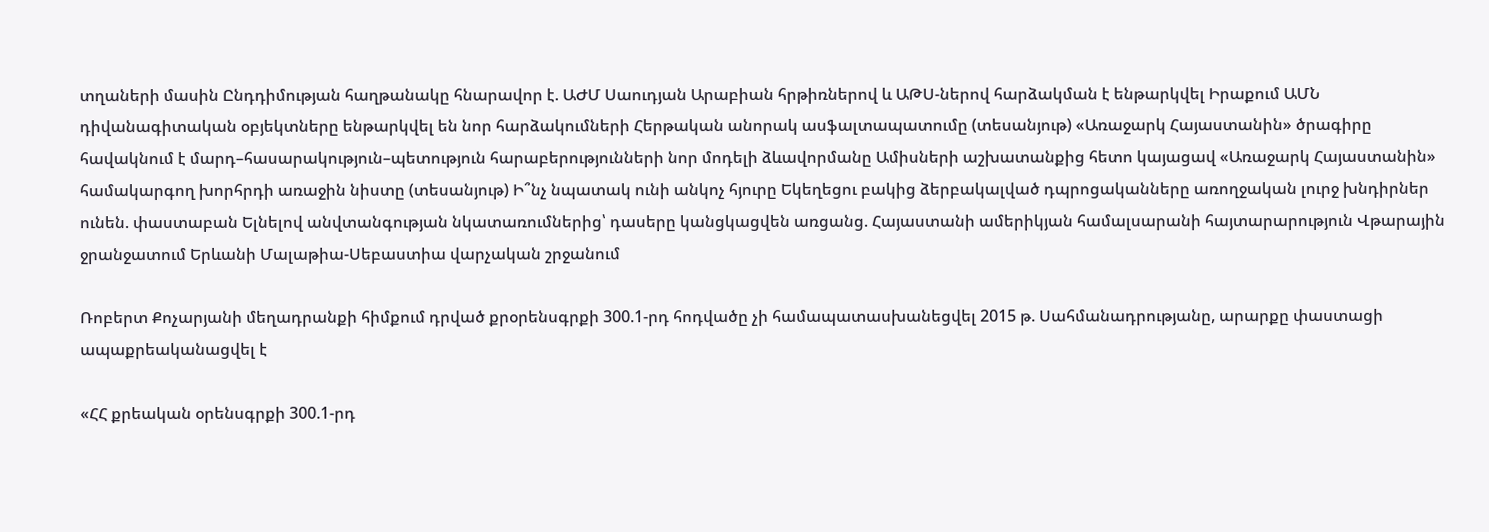տղաների մասին Ընդդիմության հաղթանակը հնարավոր է. ԱԺՄ Սաուդյան Արաբիան հրթիռներով և ԱԹՍ-ներով հարձակման է ենթարկվել Իրաքում ԱՄՆ դիվանագիտական օբյեկտները ենթարկվել են նոր հարձակումների Հերթական անորակ ասֆալտապատումը (տեսանյութ) «Առաջարկ Հայաստանին» ծրագիրը հավակնում է մարդ–հասարակություն–պետություն հարաբերությունների նոր մոդելի ձևավորմանը Ամիսների աշխատանքից հետո կայացավ «Առաջարկ Հայաստանին» համակարգող խորհրդի առաջին նիստը (տեսանյութ) Ի՞նչ նպատակ ունի անկոչ հյուրը Եկեղեցու բակից ձերբակալված դպրոցականները առողջական լուրջ խնդիրներ ունեն. փաստաբան Ելնելով անվտանգության նկատառումներից՝ դասերը կանցկացվեն առցանց. Հայաստանի ամերիկյան համալսարանի հայտարարություն Վթարային ջրանջատում Երևանի Մալաթիա-Սեբաստիա վարչական շրջանում

Ռոբերտ Քոչարյանի մեղադրանքի հիմքում դրված քրօրենսգրքի 300.1-րդ հոդվածը չի համապատասխանեցվել 2015 թ. Սահմանադրությանը, արարքը փաստացի ապաքրեականացվել է

«ՀՀ քրեական օրենսգրքի 300.1-րդ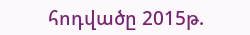հոդվածը 2015թ.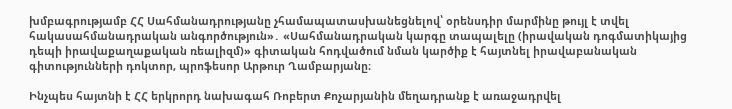խմբագրությամբ ՀՀ Սահմանադրությանը չհամապատասխանեցնելով՝ օրենսդիր մարմինը թույլ է տվել հակասահմանադրական անգործություն»․ «Սահմանադրական կարգը տապալելը (իրավական դոգմատիկայից դեպի իրավաքաղաքական ռեալիզմ)» գիտական հոդվածում նման կարծիք է հայտնել իրավաբանական գիտությունների դոկտոր, պրոֆեսոր Արթուր Ղամբարյանը։

Ինչպես հայտնի է ՀՀ երկրորդ նախագահ Ռոբերտ Քոչարյանին մեղադրանք է առաջադրվել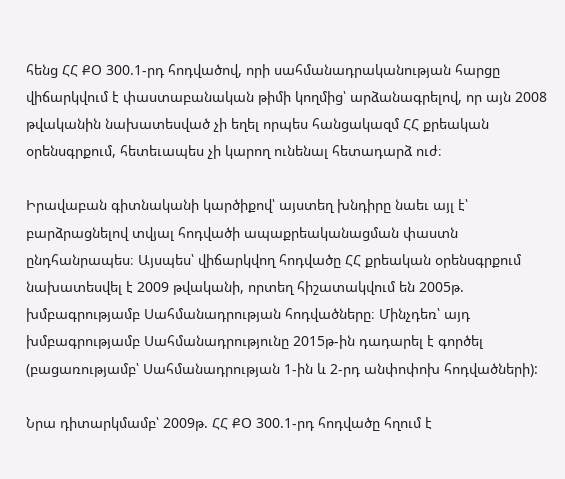հենց ՀՀ ՔՕ 300.1-րդ հոդվածով, որի սահմանադրականության հարցը վիճարկվում է փաստաբանական թիմի կողմից՝ արձանագրելով, որ այն 2008 թվականին նախատեսված չի եղել որպես հանցակազմ ՀՀ քրեական օրենսգրքում, հետեւապես չի կարող ունենալ հետադարձ ուժ։

Իրավաբան գիտնականի կարծիքով՝ այստեղ խնդիրը նաեւ այլ է՝ բարձրացնելով տվյալ հոդվածի ապաքրեականացման փաստն ընդհանրապես։ Այսպես՝ վիճարկվող հոդվածը ՀՀ քրեական օրենսգրքում նախատեսվել է 2009 թվականի, որտեղ հիշատակվում են 2005թ. խմբագրությամբ Սահմանադրության հոդվածները։ Մինչդեռ՝ այդ խմբագրությամբ Սահմանադրությունը 2015թ-ին դադարել է գործել (բացառությամբ՝ Սահմանադրության 1-ին և 2-րդ անփոփոխ հոդվածների):

Նրա դիտարկմամբ՝ 2009թ. ՀՀ ՔՕ 300.1-րդ հոդվածը հղում է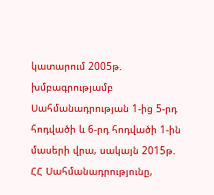կատարում 2005թ. խմբագրությամբ Սահմանադրության 1-ից 5-րդ հոդվածի և 6-րդ հոդվածի 1-ին մասերի վրա, սակայն 2015թ. ՀՀ Սահմանադրությունը,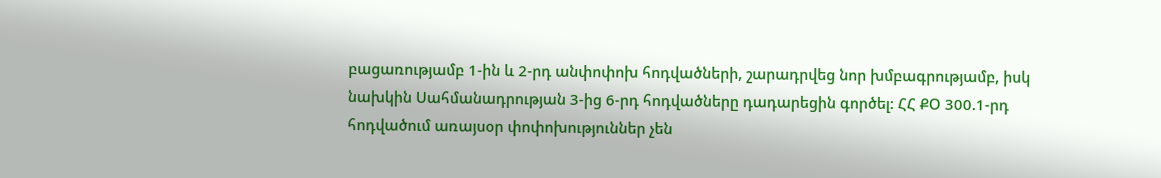բացառությամբ 1-ին և 2-րդ անփոփոխ հոդվածների, շարադրվեց նոր խմբագրությամբ, իսկ նախկին Սահմանադրության 3-ից 6-րդ հոդվածները դադարեցին գործել: ՀՀ ՔՕ 300.1-րդ հոդվածում առայսօր փոփոխություններ չեն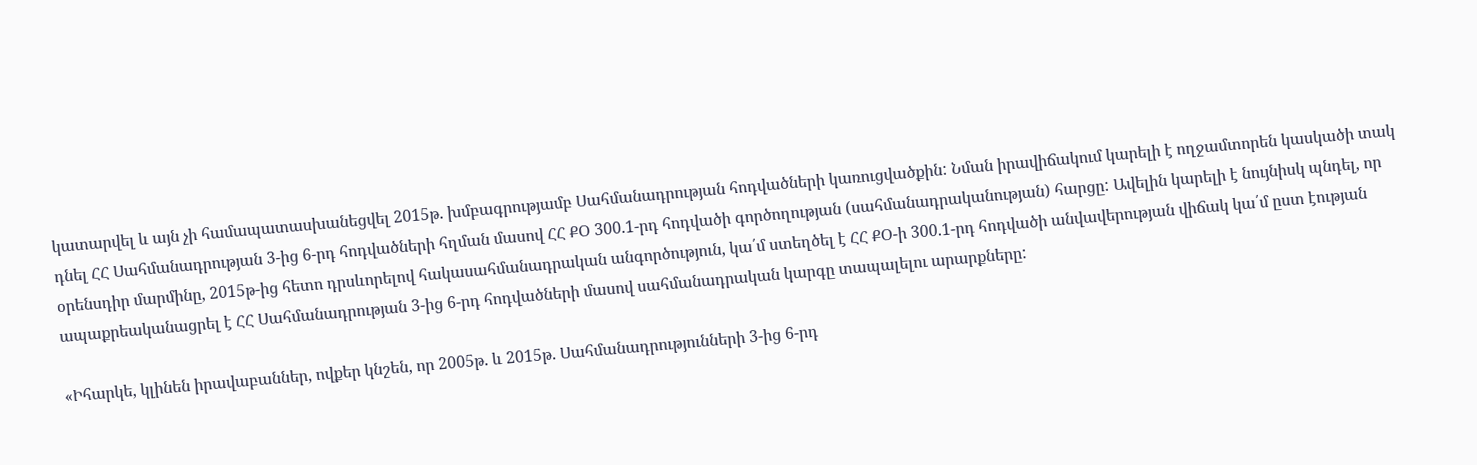կատարվել և այն չի համապատասխանեցվել 2015թ. խմբագրությամբ Սահմանադրության հոդվածների կառուցվածքին: Նման իրավիճակում կարելի է ողջամտորեն կասկածի տակ դնել ՀՀ Սահմանադրության 3-ից 6-րդ հոդվածների հղման մասով ՀՀ ՔՕ 300.1-րդ հոդվածի գործողության (սահմանադրականության) հարցը: Ավելին կարելի է նույնիսկ պնդել, որ օրենսդիր մարմինը, 2015թ-ից հետո դրսևորելով հակասահմանադրական անգործություն, կա՛մ ստեղծել է ՀՀ ՔՕ-ի 300.1-րդ հոդվածի անվավերության վիճակ կա՛մ ըստ էության ապաքրեականացրել է ՀՀ Սահմանադրության 3-ից 6-րդ հոդվածների մասով սահմանադրական կարգը տապալելու արարքները:

«Իհարկե, կլինեն իրավաբաններ, ովքեր կնշեն, որ 2005թ. և 2015թ. Սահմանադրությունների 3-ից 6-րդ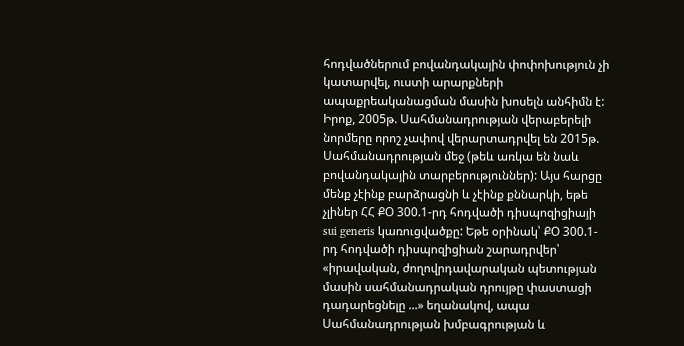հոդվածներում բովանդակային փոփոխություն չի կատարվել, ուստի արարքների ապաքրեականացման մասին խոսելն անհիմն է: Իրոք, 2005թ. Սահմանադրության վերաբերելի նորմերը որոշ չափով վերարտադրվել են 2015թ. Սահմանադրության մեջ (թեև առկա են նաև բովանդակային տարբերություններ): Այս հարցը մենք չէինք բարձրացնի և չէինք քննարկի, եթե չլիներ ՀՀ ՔՕ 300.1-րդ հոդվածի դիսպոզիցիայի sui generis կառուցվածքը: Եթե օրինակ՝ ՔՕ 300.1-րդ հոդվածի դիսպոզիցիան շարադրվեր՝ «իրավական, ժողովրդավարական պետության մասին սահմանադրական դրույթը փաստացի դադարեցնելը ...» եղանակով, ապա Սահմանադրության խմբագրության և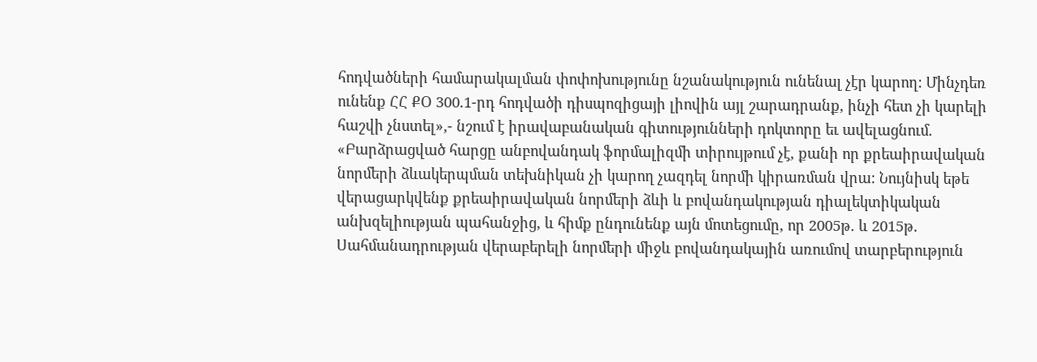հոդվածների համարակալման փոփոխությունը նշանակություն ունենալ չէր կարող: Մինչդեռ ունենք ՀՀ ՔՕ 300.1-րդ հոդվածի դիսպոզիցայի լիովին այլ շարադրանք, ինչի հետ չի կարելի հաշվի չնստել»,- նշում է իրավաբանական գիտությունների դոկտորը եւ ավելացնում. «Բարձրացված հարցը անբովանդակ ֆորմալիզմի տիրույթում չէ, քանի որ քրեաիրավական նորմերի ձևակերպման տեխնիկան չի կարող չազդել նորմի կիրառման վրա: Նույնիսկ եթե վերացարկվենք քրեաիրավական նորմերի ձևի և բովանդակության դիալեկտիկական անխզելիության պահանջից, և հիմք ընդունենք այն մոտեցումը, որ 2005թ. և 2015թ. Սահմանադրության վերաբերելի նորմերի միջև բովանդակային առումով տարբերություն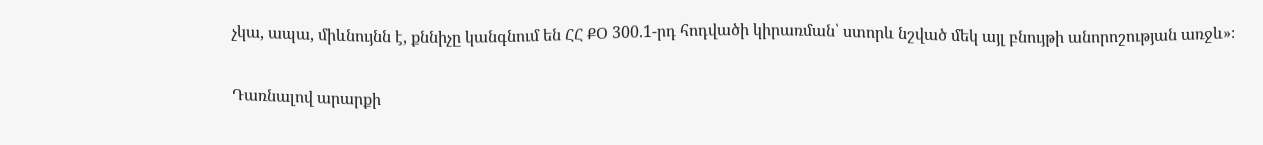չկա, ապա, միևնույնն է, քննիչը կանգնում են ՀՀ ՔՕ 300.1-րդ հոդվածի կիրառման՝ ստորև նշված մեկ այլ բնույթի անորոշության առջև»։

Դառնալով արարքի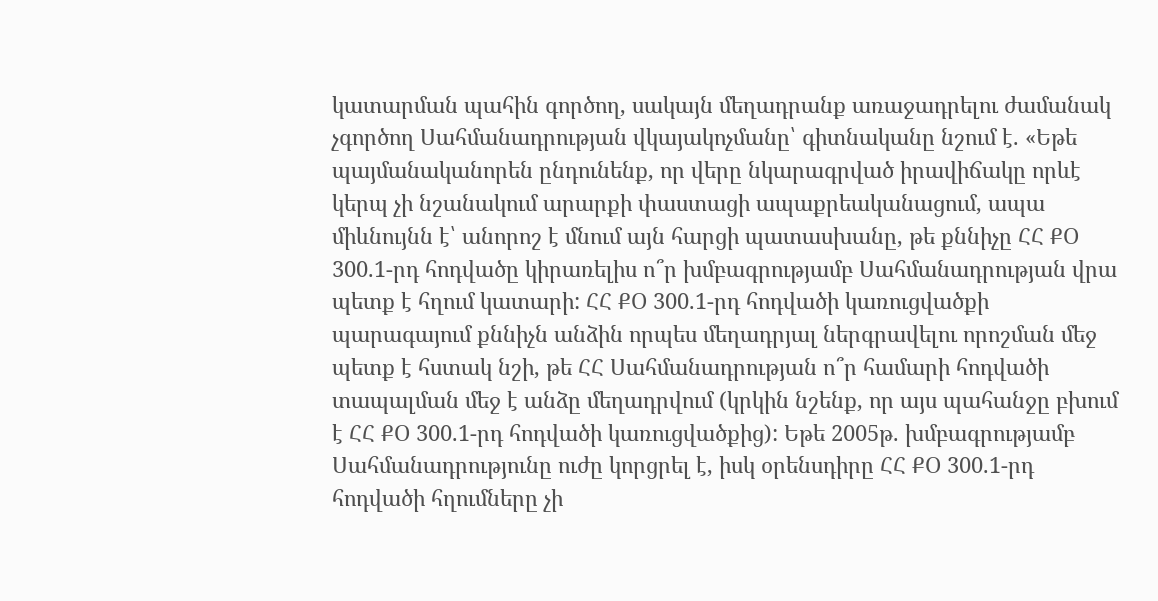կատարման պահին գործող, սակայն մեղադրանք առաջադրելու ժամանակ չգործող Սահմանադրության վկայակոչմանը՝ գիտնականը նշում է. «Եթե պայմանականորեն ընդունենք, որ վերը նկարագրված իրավիճակը որևէ կերպ չի նշանակում արարքի փաստացի ապաքրեականացում, ապա միևնույնն է՝ անորոշ է մնում այն հարցի պատասխանը, թե քննիչը ՀՀ ՔՕ 300.1-րդ հոդվածը կիրառելիս ո՞ր խմբագրությամբ Սահմանադրության վրա պետք է հղում կատարի: ՀՀ ՔՕ 300.1-րդ հոդվածի կառուցվածքի պարագայում քննիչն անձին որպես մեղադրյալ ներգրավելու որոշման մեջ պետք է հստակ նշի, թե ՀՀ Սահմանադրության ո՞ր համարի հոդվածի տապալման մեջ է անձը մեղադրվում (կրկին նշենք, որ այս պահանջը բխում է ՀՀ ՔՕ 300.1-րդ հոդվածի կառուցվածքից): Եթե 2005թ. խմբագրությամբ Սահմանադրությունը ուժը կորցրել է, իսկ օրենսդիրը ՀՀ ՔՕ 300.1-րդ հոդվածի հղումները չի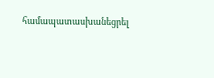համապատասխանեցրել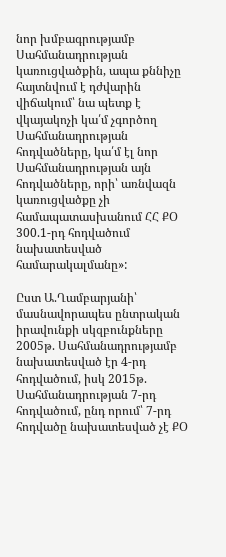նոր խմբագրությամբ Սահմանադրության կառուցվածքին, ապա քննիչը հայտնվում է դժվարին վիճակում՝ նա պետք է վկայակոչի կա՛մ չգործող Սահմանադրության հոդվածները, կա՛մ էլ նոր Սահմանադրության այն հոդվածները, որի՝ առնվազն կառուցվածքը չի համապատասխանում ՀՀ ՔՕ 300.1-րդ հոդվածում նախատեսված համարակալմանը»:

Ըստ Ա.Ղամբարյանի՝ մասնավորապես ընտրական իրավունքի սկզբունքները 2005թ. Սահմանադրությամբ նախատեսված էր 4-րդ հոդվածում, իսկ 2015թ. Սահմանադրության 7-րդ հոդվածում, ընդ որում՝ 7-րդ հոդվածը նախատեսված չէ ՔՕ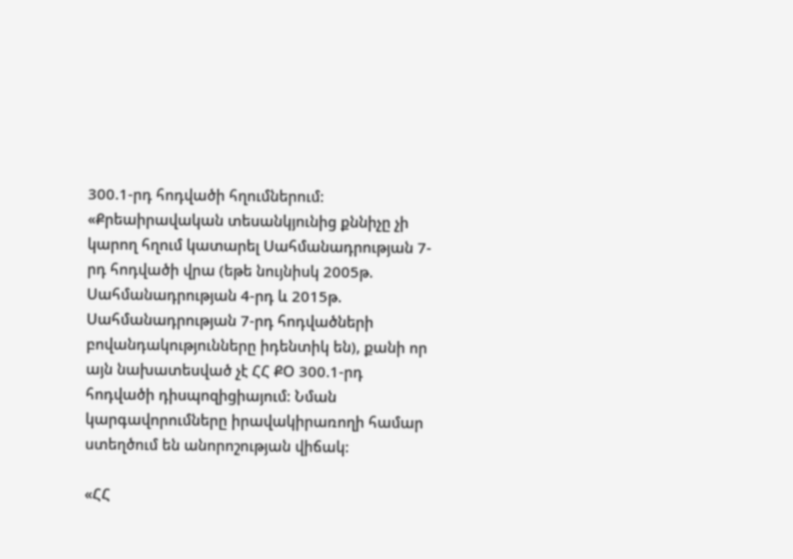300.1-րդ հոդվածի հղումներում: «Քրեաիրավական տեսանկյունից քննիչը չի կարող հղում կատարել Սահմանադրության 7-րդ հոդվածի վրա (եթե նույնիսկ 2005թ. Սահմանադրության 4-րդ և 2015թ. Սահմանադրության 7-րդ հոդվածների բովանդակությունները իդենտիկ են), քանի որ այն նախատեսված չէ ՀՀ ՔՕ 300.1-րդ հոդվածի դիսպոզիցիայում: Նման կարգավորումները իրավակիրառողի համար ստեղծում են անորոշության վիճակ:

«ՀՀ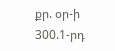քր. օր-ի 300.1-րդ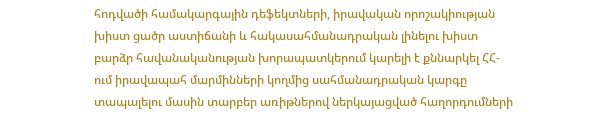հոդվածի համակարգային դեֆեկտների, իրավական որոշակիության խիստ ցածր աստիճանի և հակասահմանադրական լինելու խիստ բարձր հավանականության խորապատկերում կարելի է քննարկել ՀՀ-ում իրավապահ մարմինների կողմից սահմանադրական կարգը տապալելու մասին տարբեր առիթներով ներկայացված հաղորդումների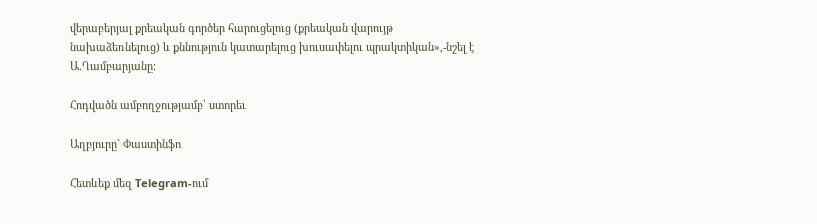վերաբերյալ քրեական գործեր հարուցելուց (քրեական վարույթ նախաձեռնելուց) և քննություն կատարելուց խուսափելու պրակտիկան»,-նշել է Ա.Ղամբարյանը:

Հոդվածն ամբողջությամբ՝ ստորեւ

Աղբյուրը` Փաստինֆո

Հետևեք մեզ Telegram-ում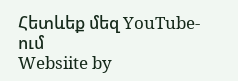Հետևեք մեզ YouTube-ում
Websiite by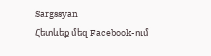Sargssyan
Հետևեք մեզ Facebook-ում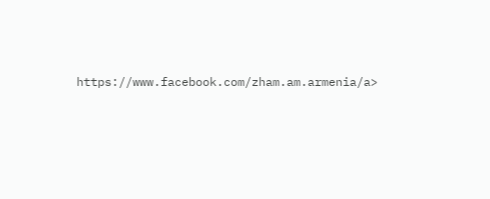https://www.facebook.com/zham.am.armenia/a>